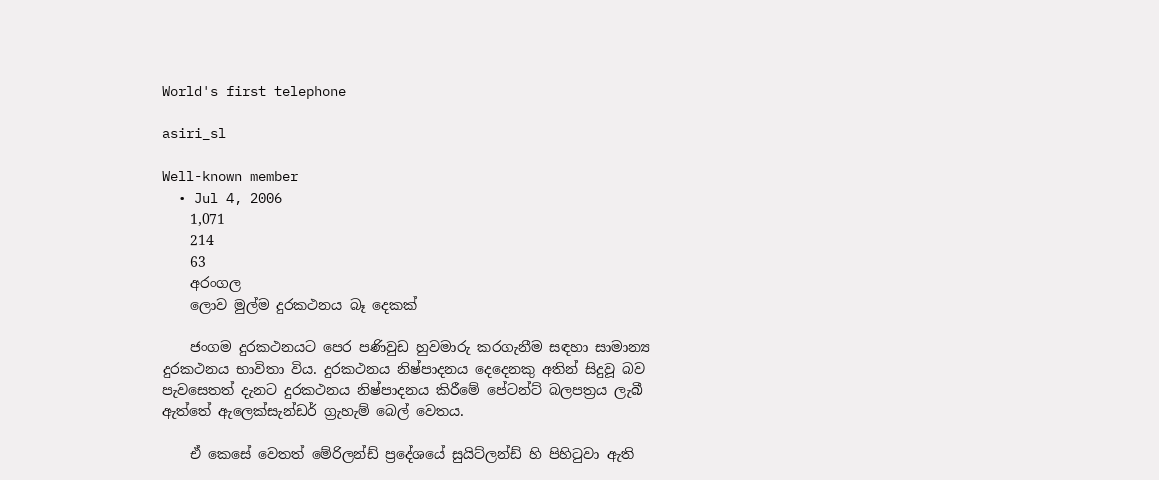World's first telephone

asiri_sl

Well-known member
  • Jul 4, 2006
    1,071
    214
    63
    අරංගල
    ලොව මුල්ම දුරකථනය බෑ දෙකක්

    ජංගම දුරකථනයට පෙර පණිවුඩ හුවමාරු කරගැනීම සඳහා සාමාන්‍ය දුරකථනය භාවිතා විය. දුරකථනය නිෂ්පාදනය දෙදෙනකු අතින් සිදුවූ බව පැවසෙතත් දැනට දුරකථනය නිෂ්පාදනය කිරීමේ පේටන්ට් බලපත්‍රය ලැබී ඇත්තේ ඇලෙක්සැන්ඩර් ග්‍රැහැම් බෙල් වෙතය.

    ඒ කෙසේ වෙතත් මේරිලන්ඩ් ප්‍රදේශයේ සුයිට්ලන්ඩ් හි පිහිටුවා ඇති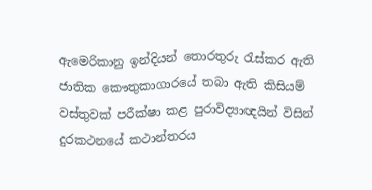ඇමෙරිකානු ඉන්දියන් තොරතුරු රැස්කර ඇති ජාතික කෞතුකාගාරයේ තබා ඇති කිසියම් වස්තුවක් පරීක්ෂා කළ පුරාවිද්‍යාඥයින් විසින් දුරකථනයේ කථාන්තරය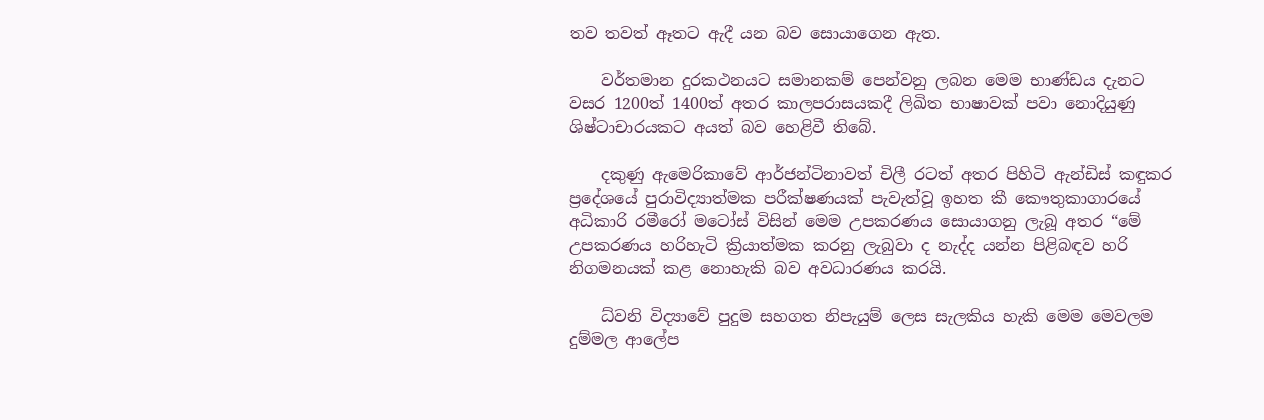තව තවත් ඈතට ඇදී යන බව සොයාගෙන ඇත.

    වර්තමාන දුරකථනයට සමානකම් පෙන්වනු ලබන මෙම භාණ්ඩය දැනට වසර 1200ත් 1400ත් අතර කාලපරාසයකදී ලිඛිත භාෂාවක් පවා නොදියුණු ශිෂ්ටාචාරයකට අයත් බව හෙළිවී තිබේ.

    දකුණු ඇමෙරිකාවේ ආර්ජන්ටිනා‍වත් චිලී රටත් අතර පිහිටි ඇන්ඩිස් කඳුකර ප්‍රදේශයේ පුරාවිද්‍යාත්මක පරීක්ෂණයක් පැවැත්වූ ඉහත කී කෞතුකාගාරයේ අධිකාරි රමීරෝ මටෝස් විසින් මෙම උපකරණය සොයාගනු ලැබූ අතර “මේ උපකරණය හරිහැටි ක්‍රියාත්මක කරනු ලැබුවා ද නැද්ද යන්න පිළිබඳව හරි නිගමනයක් කළ නොහැකි බව අවධාරණය කරයි.

    ධ්වනි විද්‍යාවේ පුදුම සහගත නිපැයුම් ලෙස සැලකිය හැකි මෙම මෙවලම දුම්මල ආලේප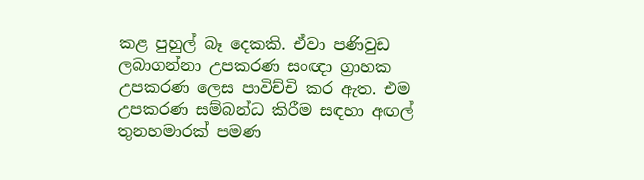කළ පුහුල් බෑ දෙකකි. ඒවා පණිවුඩ ලබාගන්නා උපකරණ සංඥා ග්‍රාහක උපකරණ ලෙස පාවිච්චි කර ඇත. එම උපකරණ සම්බන්ධ කිරීම සඳහා අඟල් තුනහමාරක් පමණ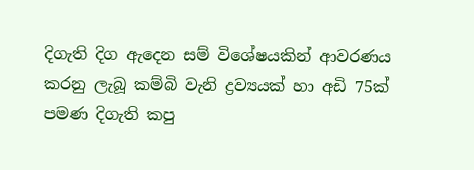දිගැති දිග ඇදෙන සම් විශේෂයකින් ආවරණය කරනු ලැබූ කම්බි වැනි ද්‍රව්‍යයක් හා අඩි 75ක් පමණ දිගැති කපු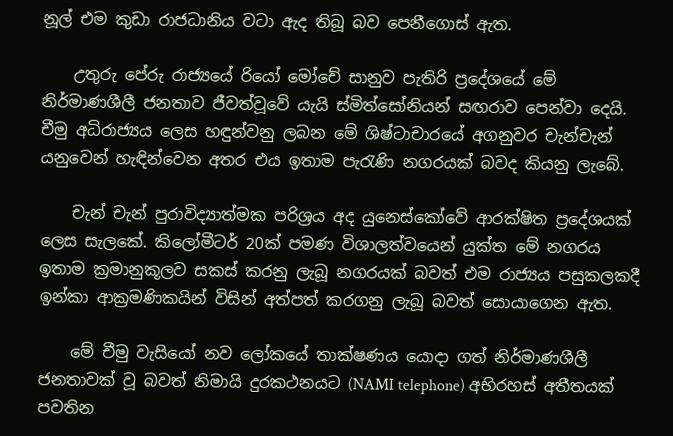නූල් එම කුඩා රාජධානිය වටා ඇද තිබූ බව පෙනීගොස් ඇත.

    උතුරු පේරු රාජ්‍යයේ රියෝ මෝචේ සානුව පැතිරි ප්‍රදේශයේ මේ නිර්මාණශීලී ජනතාව ජීවත්වූවේ යැයි ස්මිත්සෝනියන් සඟරාව පෙන්වා දෙයි. චීමු අධිරාජ්‍යය ලෙස හඳුන්වනු ලබන මේ ශිෂ්ටාචාරයේ අගනුවර චැන්චැන් යනුවෙන් හැඳින්වෙන අතර එය ඉතාම පැරැණි නගරයක් බවද කියනු ලැබේ.

    චැන් චැන් පුරාවිද්‍යාත්මක පරිශ්‍රය අද යුනෙස්කෝවේ ආරක්ෂිත ප්‍රදේශයක් ලෙස සැලකේ. කිලෝමීටර් 20ක් පමණ විශාලත්වයෙන් යුක්ත මේ නගරය ඉතාම ක්‍රමානුකූලව සකස් කරනු ලැබූ නගරයක් බවත් එම රාජ්‍යය පසුකලකදී ඉන්කා ආක්‍රමණිකයින් විසින් අත්පත් කරගනු ලැබූ බවත් සොයාගෙන ඇත.

    මේ චීමු වැසියෝ නව ලෝකයේ තාක්ෂණය යොදා ගත් නිර්මාණශීලී ජනතාවක් වූ බවත් නිමායි දුරකථනයට (NAMI telephone) අභිරහස් අතීතයක් පවතින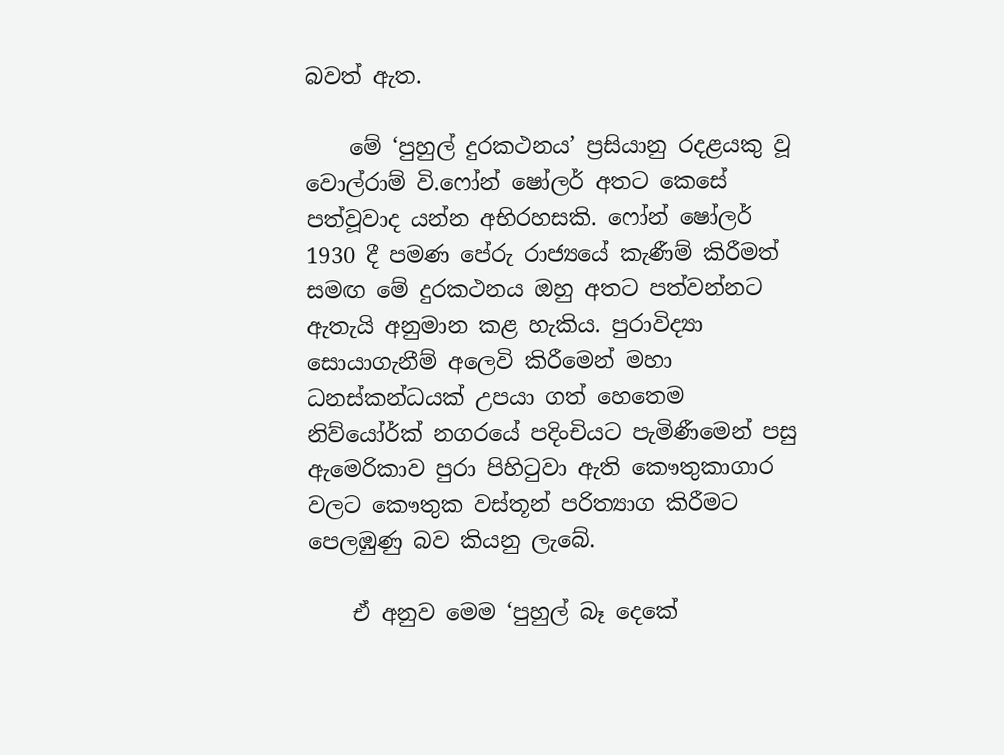බවත් ඇත.

    මේ ‘පුහුල් දුරකථනය’ ප්‍රසියානු රදළයකු වූ වොල්රාම් වි.ෆෝන් ෂෝලර් අතට කෙසේ පත්වූවාද යන්න අභිරහසකි. ෆෝන් ෂෝලර් 1930 දී පමණ පේරු රාජ්‍යයේ කැණීම් කිරීමත් සමඟ මේ දුරකථනය ඔහු අතට පත්වන්නට ඇතැයි අනුමාන කළ හැකිය. පුරාවිද්‍යා සොයාගැනීම් අලෙවි කිරීමෙන් මහා ධනස්කන්ධයක් උපයා ගත් හෙතෙම නිව්යෝර්ක් නගරයේ පදිංචියට පැමිණීමෙන් පසු ඇමෙරිකා‍ව පුරා පිහිටුවා ඇති කෞතුකාගාර වලට කෞතුක වස්තූන් පරිත්‍යාග කිරීමට පෙලඹුණු බව කියනු ලැබේ.

    ඒ අනුව මෙම ‘පුහුල් බෑ දෙකේ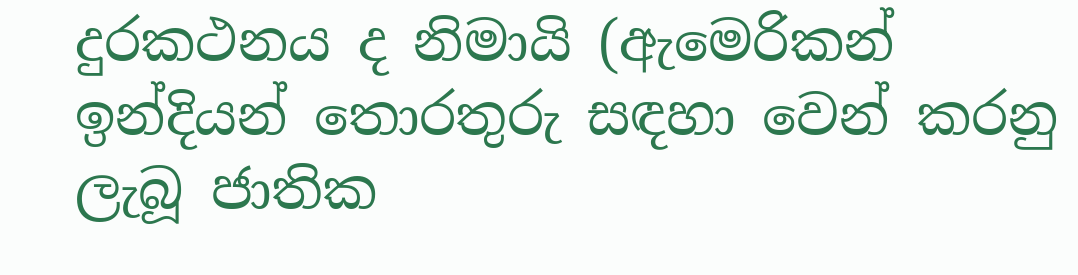දුරකථනය ද නිමායි (ඇමෙරිකන් ඉන්දියන් තොරතුරු සඳහා වෙන් කරනු ලැබූ ජාතික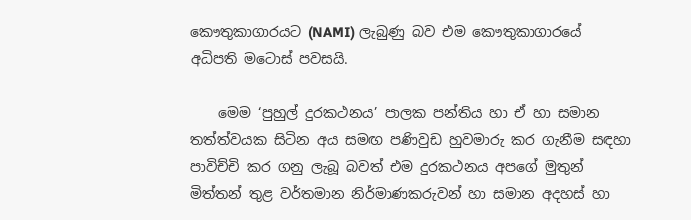කෞතුකාගාරයට (NAMI) ලැබුණු බව එම කෞතුකාගාරයේ අධිපති මටොස් පවසයි.

    මෙම ‘පුහුල් දුරකථනය’ පාලක පන්තිය හා ඒ හා සමාන තත්ත්වයක සිටින අය සමඟ පණිවුඩ හුවමාරු කර ගැනීම සඳහා පාවිච්චි කර ගනු ලැබූ බවත් එම දුරකථනය අපගේ මුතුන් මිත්තන් තුළ වර්තමාන නිර්මාණකරුවන් හා සමාන අදහස් හා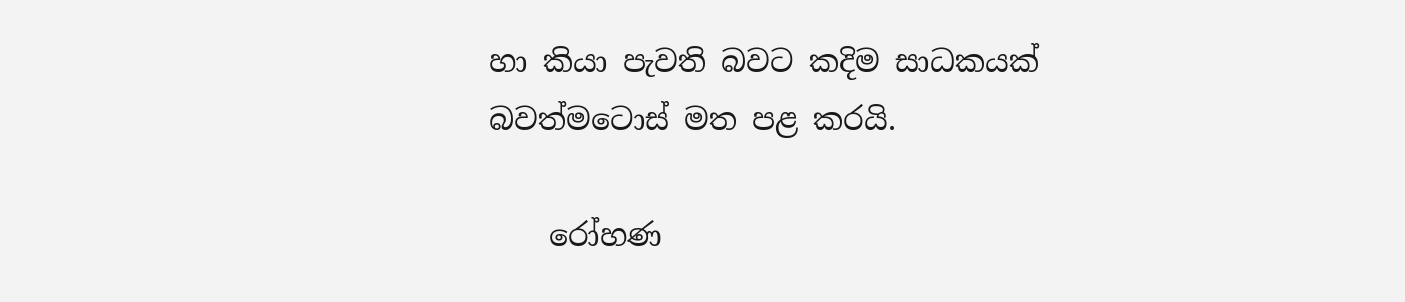හා කියා පැවති බවට කදිම සාධකයක් බවත්මටොස් මත පළ කරයි.

    රෝහණ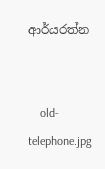ආර්යරත්න


    old-telephone.jpg